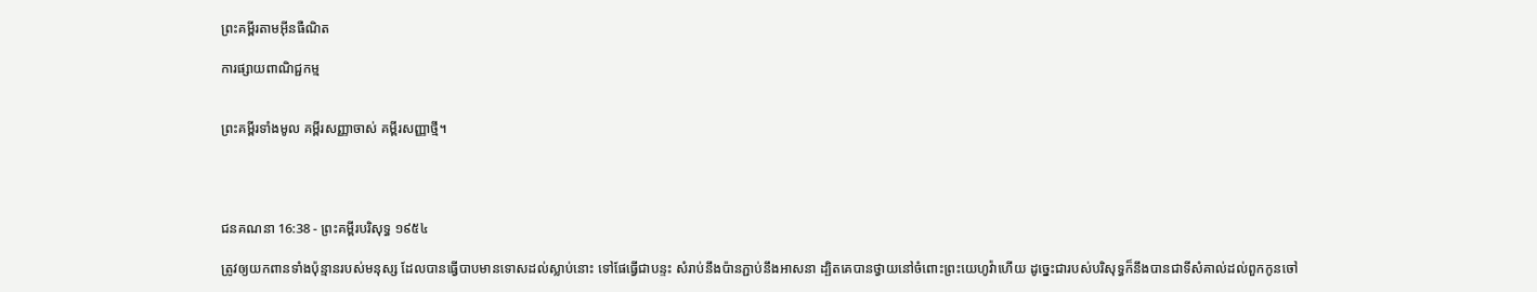ព្រះគម្ពីរតាមអ៊ីនធឺណិត

ការផ្សាយពាណិជ្ជកម្ម


ព្រះគម្ពីរទាំងមូល គម្ពីរសញ្ញាចាស់ គម្ពីរសញ្ញាថ្មី។




ជន‌គណនា 16:38 - ព្រះគម្ពីរបរិសុទ្ធ ១៩៥៤

ត្រូវឲ្យយកពានទាំងប៉ុន្មានរបស់មនុស្ស ដែលបានធ្វើបាបមានទោសដល់ស្លាប់នោះ ទៅផែធ្វើជាបន្ទះ សំរាប់នឹងប៉ានភ្ជាប់នឹងអាសនា ដ្បិតគេបានថ្វាយនៅចំពោះព្រះ‌យេហូវ៉ាហើយ ដូច្នេះជារបស់បរិសុទ្ធក៏នឹងបានជាទីសំគាល់ដល់ពួកកូនចៅ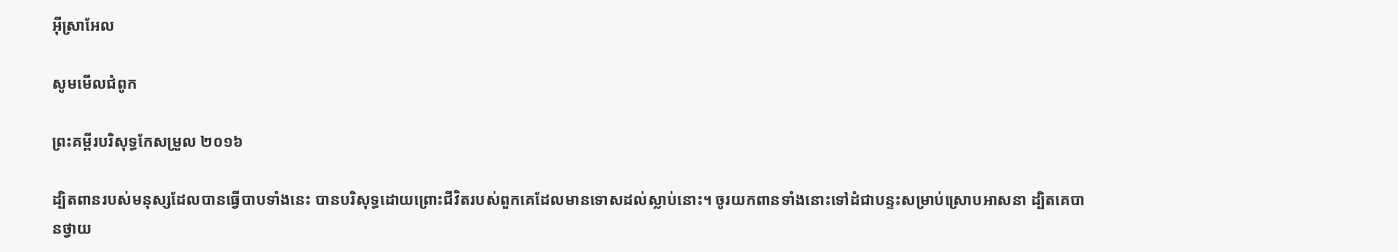អ៊ីស្រាអែល

សូមមើលជំពូក

ព្រះគម្ពីរបរិសុទ្ធកែសម្រួល ២០១៦

ដ្បិតពានរបស់មនុស្សដែលបានធ្វើបាបទាំងនេះ បានបរិសុទ្ធដោយព្រោះជីវិតរបស់ពួកគេដែលមានទោសដល់ស្លាប់នោះ។ ចូរយកពានទាំងនោះទៅដំជាបន្ទះសម្រាប់ស្រោបអាស‌នា ដ្បិតគេបានថ្វាយ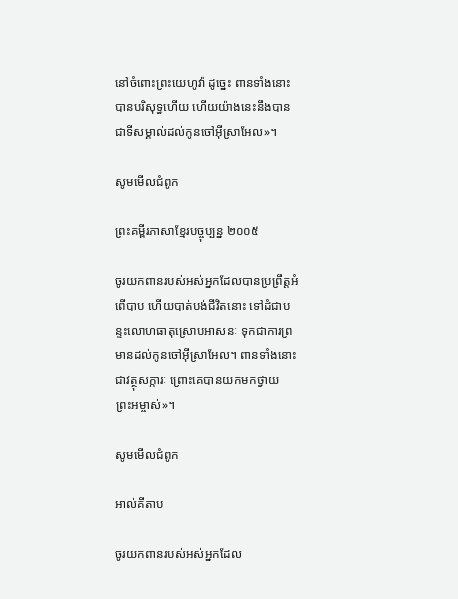នៅចំពោះព្រះ‌យេហូវ៉ា ដូច្នេះ ពានទាំងនោះបានបរិសុទ្ធហើយ ហើយយ៉ាងនេះនឹងបានជាទីសម្គាល់ដល់កូនចៅអ៊ីស្រា‌អែល»។

សូមមើលជំពូក

ព្រះគម្ពីរភាសាខ្មែរបច្ចុប្បន្ន ២០០៥

ចូរយកពានរបស់អស់អ្នកដែលបានប្រព្រឹត្តអំពើបាប ហើយបាត់បង់ជីវិតនោះ ទៅដំជាបន្ទះលោហ‌ធាតុស្រោបអាសនៈ ទុកជាការព្រមានដល់កូនចៅអ៊ីស្រា‌អែល។ ពានទាំងនោះជាវត្ថុសក្ការៈ ព្រោះគេបានយកមកថ្វាយព្រះ‌អម្ចាស់»។

សូមមើលជំពូក

អាល់គីតាប

ចូរយកពានរបស់អស់អ្នកដែល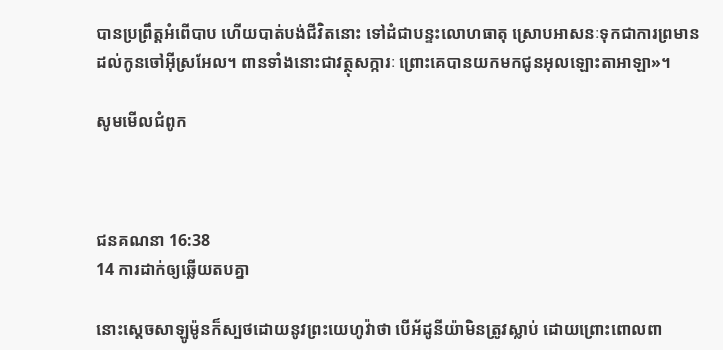បានប្រព្រឹត្តអំពើបាប ហើយបាត់បង់ជីវិតនោះ ទៅដំជាបន្ទះលោហ‌ធាតុ ស្រោបអាសនៈទុកជាការព្រមានដល់កូនចៅអ៊ីស្រ‌អែល។ ពានទាំងនោះជាវត្ថុសក្ការៈ ព្រោះគេបានយកមកជូនអុលឡោះ‌តាអាឡា»។

សូមមើលជំពូក



ជន‌គណនា 16:38
14 ការដាក់ឲ្យឆ្លើយតបគ្នា

នោះស្តេចសាឡូម៉ូនក៏ស្បថដោយនូវព្រះ‌យេហូវ៉ាថា បើអ័ដូ‌នីយ៉ាមិនត្រូវស្លាប់ ដោយព្រោះពោលពា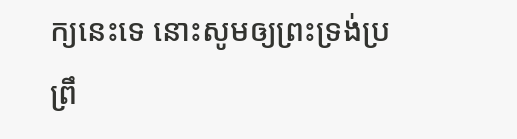ក្យនេះទេ នោះសូមឲ្យព្រះ‌ទ្រង់ប្រព្រឹ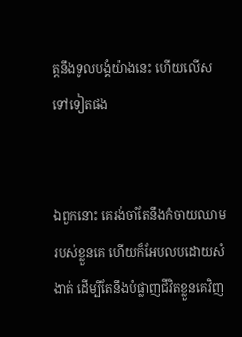ត្តនឹងទូលបង្គំយ៉ាងនេះ ហើយលើសទៅទៀតផង


ឯពួកនោះ គេរង់‌ចាំតែនឹងកំចាយឈាមរបស់ខ្លួនគេ ហើយក៏អែបលបដោយសំងាត់ ដើម្បីតែនឹងបំផ្លាញជីវិតខ្លួនគេវិញ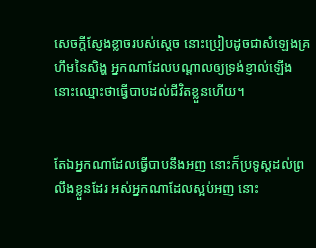សេចក្ដីស្ញែងខ្លាចរបស់ស្តេច នោះប្រៀបដូចជាសំឡេងគ្រហឹមនៃសិង្ហ អ្នកណាដែលបណ្តាលឲ្យទ្រង់ខ្ញាល់ឡើង នោះឈ្មោះថាធ្វើបាបដល់ជីវិតខ្លួនហើយ។


តែឯអ្នកណាដែលធ្វើបាបនឹងអញ នោះក៏ប្រទូស្តដល់ព្រលឹងខ្លួនដែរ អស់អ្នកណាដែលស្អប់អញ នោះ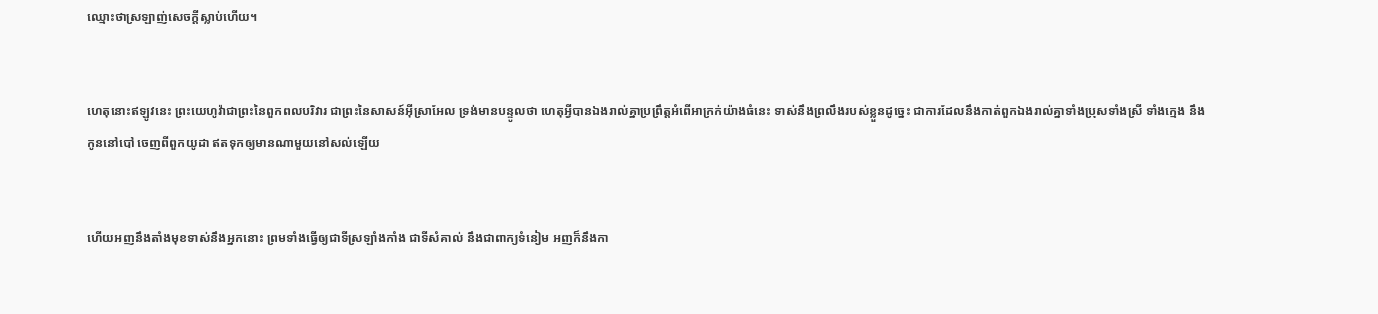ឈ្មោះថាស្រឡាញ់សេចក្ដីស្លាប់ហើយ។


ហេតុនោះឥឡូវនេះ ព្រះ‌យេហូវ៉ាជាព្រះនៃពួកពល‌បរិវារ ជាព្រះនៃសាសន៍អ៊ីស្រាអែល ទ្រង់មានបន្ទូលថា ហេតុអ្វីបានឯងរាល់គ្នាប្រព្រឹត្តអំពើអាក្រក់យ៉ាងធំនេះ ទាស់នឹងព្រលឹងរបស់ខ្លួនដូច្នេះ ជាការដែលនឹងកាត់ពួកឯងរាល់គ្នាទាំងប្រុសទាំងស្រី ទាំងក្មេង នឹងកូននៅបៅ ចេញពីពួកយូដា ឥតទុកឲ្យមានណាមួយនៅសល់ឡើយ


ហើយអញនឹងតាំងមុខទាស់នឹងអ្នកនោះ ព្រមទាំងធ្វើឲ្យជាទីស្រឡាំង‌កាំង ជាទីសំគាល់ នឹងជាពាក្យទំនៀម អញក៏នឹងកា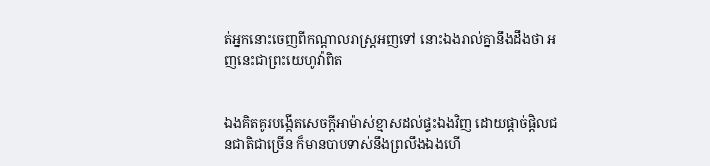ត់អ្នកនោះចេញពីកណ្តាលរាស្ត្រអញទៅ នោះឯងរាល់គ្នានឹងដឹងថា អញនេះជាព្រះ‌យេហូវ៉ាពិត


ឯងគិត‌គូរបង្កើតសេចក្ដីអាម៉ាស់ខ្មាសដល់ផ្ទះឯងវិញ ដោយផ្តាច់‌ផ្តិលជន‌ជាតិជាច្រើន ក៏មានបាបទាស់នឹងព្រលឹងឯងហើ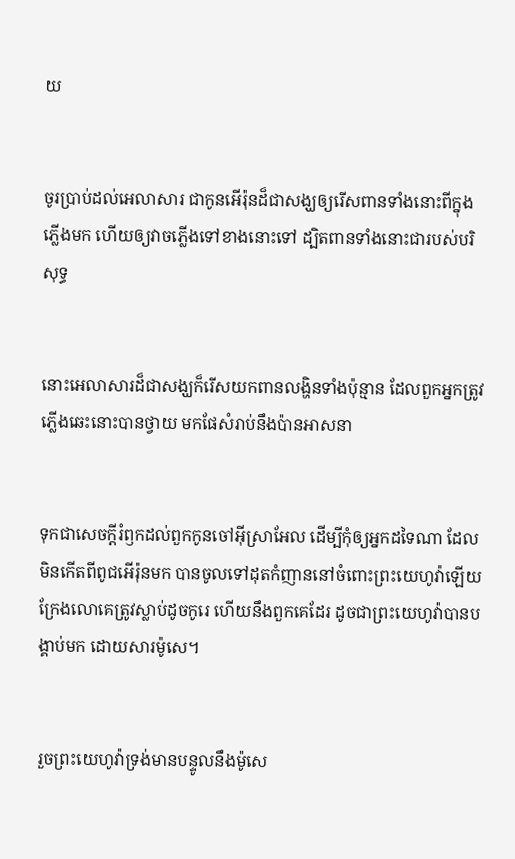យ


ចូរប្រាប់ដល់អេលាសារ ជាកូនអើរ៉ុនដ៏ជាសង្ឃឲ្យរើសពានទាំងនោះពីក្នុងភ្លើងមក ហើយឲ្យវាចភ្លើងទៅខាងនោះទៅ ដ្បិតពានទាំងនោះជារបស់បរិសុទ្ធ


នោះអេលាសារដ៏ជាសង្ឃក៏រើសយកពានលង្ហិនទាំងប៉ុន្មាន ដែលពួកអ្នកត្រូវភ្លើងឆេះនោះបានថ្វាយ មកផែសំរាប់នឹងប៉ានអាសនា


ទុកជាសេចក្ដីរំឭកដល់ពួកកូនចៅអ៊ីស្រាអែល ដើម្បីកុំឲ្យអ្នកដទៃណា ដែលមិនកើតពីពូជអើរ៉ុនមក បានចូលទៅដុតកំញាននៅចំពោះព្រះ‌យេហូវ៉ាឡើយ ក្រែងលោគេត្រូវស្លាប់ដូចកូរេ ហើយនឹងពួកគេដែរ ដូចជាព្រះ‌យេហូវ៉ាបានបង្គាប់មក ដោយ‌សារម៉ូសេ។


រួចព្រះ‌យេហូវ៉ាទ្រង់មានបន្ទូលនឹងម៉ូសេ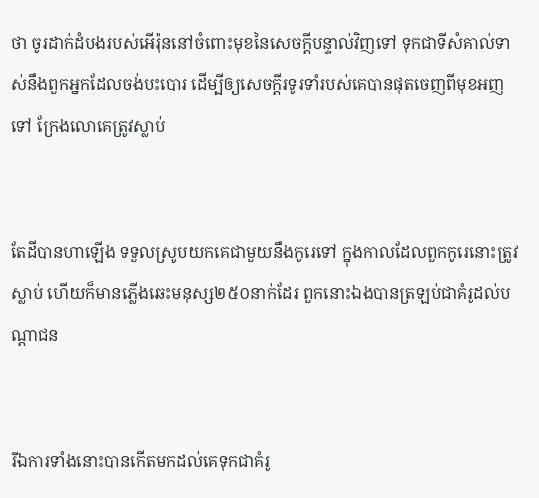ថា ចូរដាក់ដំបងរបស់អើរ៉ុននៅចំពោះមុខនៃសេចក្ដីបន្ទាល់វិញទៅ ទុកជាទីសំគាល់ទាស់នឹងពួកអ្នកដែលចង់បះ‌បោរ ដើម្បីឲ្យសេចក្ដីរទូ‌រទាំរបស់គេបានផុតចេញពីមុខអញទៅ ក្រែងលោគេត្រូវស្លាប់


តែដីបានហាឡើង ទទួលស្រូបយកគេជាមួយនឹងកូរេទៅ ក្នុងកាលដែលពួកកូរេនោះត្រូវស្លាប់ ហើយក៏មានភ្លើងឆេះមនុស្ស២៥០នាក់ដែរ ពួកនោះឯងបានត្រឡប់ជាគំរូដល់បណ្តាជន


រីឯការទាំងនោះបានកើតមកដល់គេទុកជាគំរូ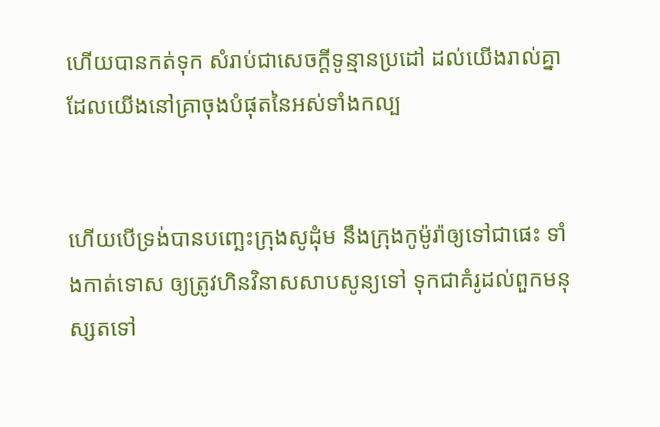ហើយបានកត់ទុក សំរាប់ជាសេចក្ដីទូន្មានប្រដៅ ដល់យើងរាល់គ្នា ដែលយើងនៅគ្រាចុងបំផុតនៃអស់ទាំងកល្ប


ហើយបើទ្រង់បានបញ្ឆេះក្រុងសូដុំម នឹងក្រុងកូម៉ូរ៉ាឲ្យទៅជាផេះ ទាំងកាត់ទោស ឲ្យត្រូវហិន‌វិនាសសាប‌សូន្យទៅ ទុកជាគំរូដល់ពួកមនុស្សតទៅ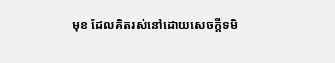មុខ ដែលគិតរស់នៅដោយសេចក្ដីទមិ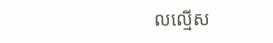លល្មើស